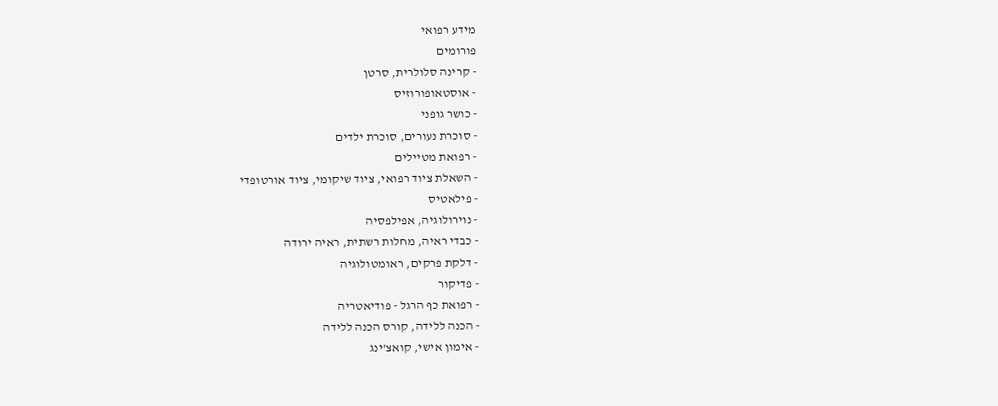מידע רפואי
פורומים
- קרינה סלולרית, סרטן
- אוסטאופורוזיס
- כושר גופני
- סוכרת נעורים, סוכרת ילדים
- רפואת מטיילים
- השאלת ציוד רפואי, ציוד שיקומי, ציוד אורטופדי
- פילאטיס
- נוירולוגיה, אפילפסיה
- כבדי ראיה, מחלות רשתית, ראיה ירודה
- דלקת פרקים, ראומטולוגיה
- פדיקור
- רפואת כף הרגל - פודיאטריה
- הכנה ללידה, קורס הכנה ללידה
- אימון אישי, קואצ'ינג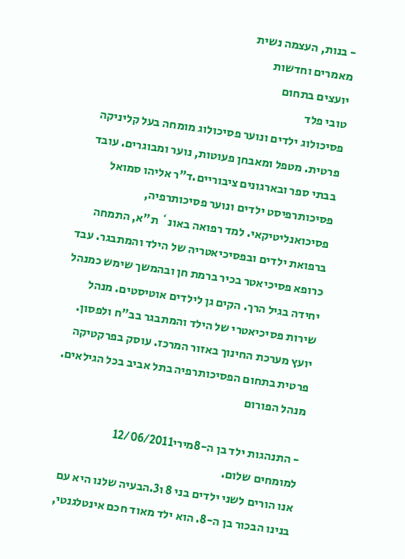- בנות, העצמה נשית
מאמרים וחדשות
יועצים בתחום
טובי פלד
פסיכולוג ילדים ונוער פסיכולוג מומחה בעל קליניקה פרטית. מטפל ומאבחן פעוטות, נוער ומבוגרים. עובד בבתי ספר ובארגונים ציבוריים.ד"ר אליהו סמואל
פסיכותרפיסט ילדים ונוער פסיכותרפיה, פסיכואנליטיקאי. למד רפואה באונ` ת"א, התמחה ברפואת ילדים ובפסיכיאטריה של הילד והמתבגר. עבד כרופא פסיכיאטר בכיר ברמת חן ובהמשך שימש כמנהל יחידה בגיל הרך. הקים גן לילדים אוטיסטים. מנהל שירות פסיכיאטרי של הילד והמתבגר בב"ח ולפסון. יועץ מערכת החינוך באזור המרכז. עוסק בפרקטיקה פרטית בתחום הפסיכותרפיה בתל אביב בכל הגילאים.
מנהל הפורום

- התנהגות ילד בן ה-8מירי12/06/2011
למומחים שלום.
אנו הורים לשני ילדים בני 8 ו3.הבעיה שלנו היא עם בנינו הבכור בן ה-8. הוא ילד מאוד חכם אינטלגנטי,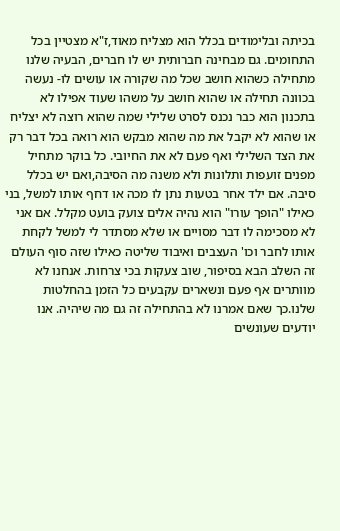בכיתה ובלימודים בכלל הוא מצליח מאוד,ז"א מצטיין בכל התחומים. גם מבחינה חברותית יש לו חברים, הבעיה שלנו מתחילה כשהוא חושב שכל מה שקורה או עושים לו- נעשה בכוונה תחילה או שהוא חושב על משהו שעוד אפילו לא בתכנון הוא כבר נכנס לסרט שלילי שמה שהוא רוצה לא יצליח או שהוא לא יקבל את מה שהוא מבקש הוא רואה בכל דבר רק את הצד השלילי ואף פעם לא את החיובי. כל בוקר מתחיל מפנים זועפות ותלונות ולא משנה מה הסיבה,ואם יש בכלל סיבה. אם ילד אחר בטעות נתן לו מכה או דחף אותו למשל, בני כאילו "הופך עורו" הוא נהיה אלים צועק בועט מקלל. אם אני לא מסכימה לו דבר מסויים או שלא מסתדר לי למשל לקחת אותו לחבר וכו' העצבים ואיבוד שליטה כאילו שזה סוף העולם זה השלב הבא בסיפור, שוב צעקות בכי צרחות. אנחנו לא מוותרים אף פעם ונשארים עקבעים כל הזמן בהחלטות שלנו.כך שאם אמרנו לא בהתחילה זה גם מה שיהיה. אנו יודעים שעונשים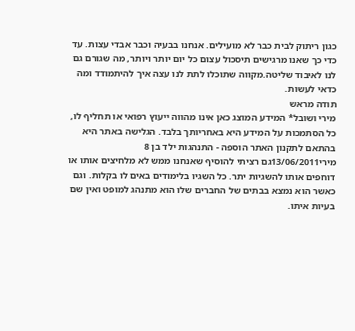כגון ריתוק לבית כבר לא מועילים. אנחנו בבעיה וכבר אבדי עצות. עד כדי כך שאנו מרגישים תיסכול עצום כל יום יותר ויותר, מה שגורם גם לנו לאיבוד שליטה.מקווה שתוכלו לתת לנו עצה איך להיתמודד ומה כדאי לעשות.
תודה מראש
מירי ושובל* המידע המוצג כאן אינו מהווה ייעוץ רפואי או תחליף לו, כל הסתמכות על המידע היא באחריותך בלבד. הגלישה באתר היא בהתאם לתקנון האתר הוספה - התנהגות ילד בן 8
מירי13/06/2011גם רציתי להוסיף שאנחנו ממש לא מלחיצים אותו או דוחפים אותו להשגיות יתר. כל השגיו בלימודים באים לו בקלות. וגם כאשר הוא נמצא בבתים של החברים שלו הוא מתנהג למופט ואין שם בעיות איתו.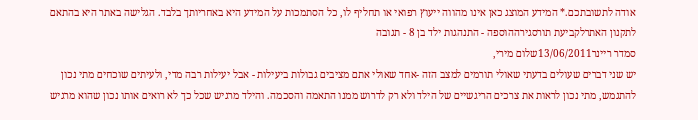אודה לתשובתכם.* המידע המוצג כאן אינו מהווה ייעוץ רפואי או תחליף לו, כל הסתמכות על המידע היא באחריותך בלבד. הגלישה באתר היא בהתאם לתקנון האתרלקביעת תורסגירההוספה - התנהגות ילד בן 8 - תגובה
סמדר ריינר13/06/2011שלום מירי,
יש שני דברים שעולים בדעתי שאולי תורמים למצב הזה -אחד שאולי אתם מציבים גבולות ביעילות - אבל יעילות רבה מדי, ולעיתים שוכחים מתי נכון להתגמש, מתי נכון לראות את צרכים הריגשיים של הילד ולא רק לדרוש ממנו התאמה והסכמה. והילד מרגיש שכל כך לא רואים אותו נכון שהוא מרגיש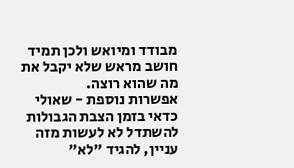מבודד ומיואש ולכן תמיד חושב מראש שלא יקבל את מה שהוא רוצה.
אפשרות נוספת - שאולי כדאי בזמן הצבת הגבולות להשתדל לא לעשות מזה עניין, להגיד "לא"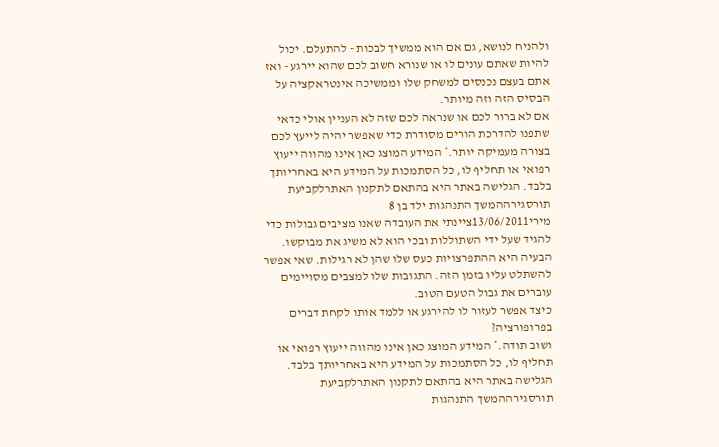ולהניח לנושא, גם אם הוא ממשיך לבכות - להתעלם. יכול להיות שאתם עונים לו או שנורא חשוב לכם שהוא יירגע - ואז אתם בעצם נכנסים למשחק שלו וממשיכה אינטראקציה על הבסיס הזה וזה מיותר.
אם לא ברור לכם או שנראה לכם שזה לא העניין אולי כדאי שתפנו להדרכת הורים מסודרת כדי שאפשר יהיה לייעץ לכם בצורה מעמיקה יותר.* המידע המוצג כאן אינו מהווה ייעוץ רפואי או תחליף לו, כל הסתמכות על המידע היא באחריותך בלבד. הגלישה באתר היא בהתאם לתקנון האתרלקביעת תורסגירההמשך התנהגות ילד בן 8
מירי13/06/2011ציינתי את העובדה שאנו מציבים גבולות כדי להגיד שעל ידי השתוללות ובכי הוא לא משיג את מבוקשו. הבעיה היא ההתפרצויות כעס שלו שהן לא רגילות. שאי אפשר להשתלט עליו בזמן הזה. התגובות שלו למצבים מסויימים עוברים את גבול הטעם הטוב.
כיצד אפשר לעזור לו להירגע או ללמד אותו לקחת דברים בפרופורציה?
ושוב תודה.* המידע המוצג כאן אינו מהווה ייעוץ רפואי או תחליף לו, כל הסתמכות על המידע היא באחריותך בלבד. הגלישה באתר היא בהתאם לתקנון האתרלקביעת תורסגירההמשך התנהגות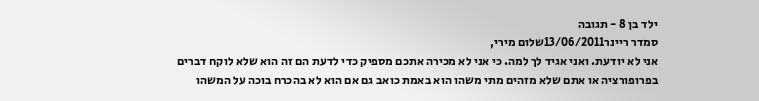ילד בן 8 - תגובה
סמדר ריינר13/06/2011שלום מירי,
אני לא יודעת. ואני אגיד לך למה. כי אני לא מכירה אתכם מספיק כדי לדעת הם זה הוא שלא לוקח דברים בפרופורציה או אתם שלא מזהים מתי משהו הוא באמת כואב גם אם הוא לא בהכרח בוכה על המשהו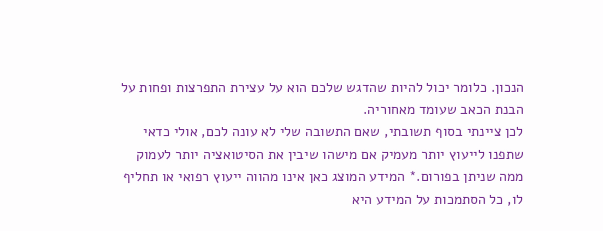הנכון. כלומר יכול להיות שהדגש שלכם הוא על עצירת התפרצות ופחות על הבנת הכאב שעומד מאחוריה.
לכן ציינתי בסוף תשובתי, שאם התשובה שלי לא עונה לכם, אולי כדאי שתפנו לייעוץ יותר מעמיק אם מישהו שיבין את הסיטואציה יותר לעמוק ממה שניתן בפורום.* המידע המוצג כאן אינו מהווה ייעוץ רפואי או תחליף לו, כל הסתמכות על המידע היא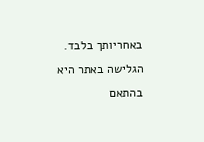באחריותך בלבד. הגלישה באתר היא בהתאם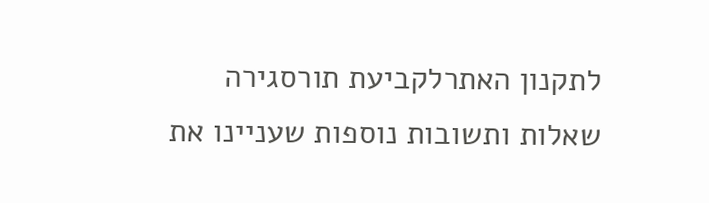לתקנון האתרלקביעת תורסגירה
שאלות ותשובות נוספות שעניינו את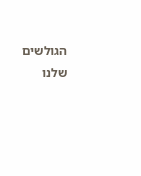הגולשים שלנו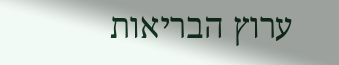ערוץ הבריאות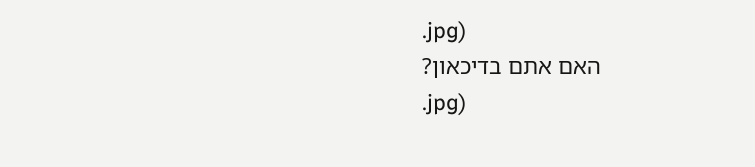.jpg)
האם אתם בדיכאון?
.jpg)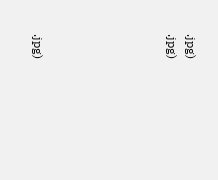.jpg)
.jpg)






.jpg)